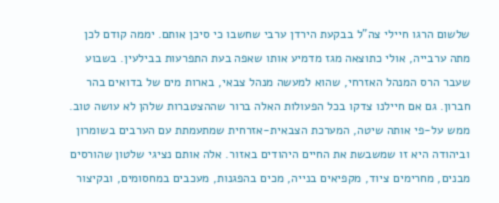שלשום הרגו חיילי צה"ל בבקעת הירדן ערבי שחשבו כי סיכן אותם. יממה קודם לכן מתה ערבייה, אולי כתוצאה מגז מדמיע אותו שאפה בעת התפרעות בבילעין. בשבוע שעבר הרס המנהל האזרחי, שהוא למעשה מנהל צבאי, בארות מים של בדואים בהר חברון. גם אם חיילנו צדקו בכל הפעולות האלה ברור שההצטברות שלהן לא עושה טוב.
ממש על-פי אותה שיטה, המערכת הצבאית-אזרחית שמתעמתת עם הערבים בשומרון וביהודה היא זו שמשבשת את החיים היהודים באזור. אלה אותם נציגי שלטון שהורסים מבנים, מחרימים ציוד, מקפיאים בנייה, מכים בהפגנות, מעכבים במחסומים, ובקיצור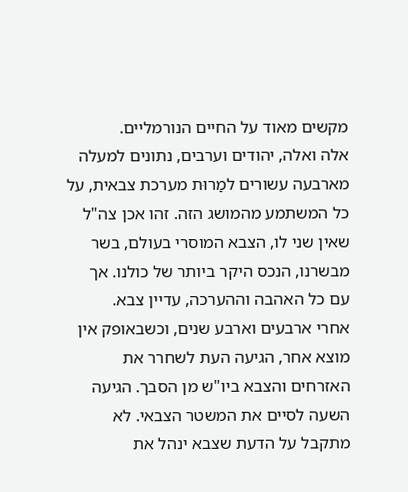מקשים מאוד על החיים הנורמליים.
אלה ואלה, יהודים וערבים, נתונים למעלה מארבעה עשורים למַרוּת מערכת צבאית, על כל המשתמע מהמושג הזה. זהו אכן צה"ל שאין שני לו, הצבא המוסרי בעולם, בשר מבשרנו, הנכס היקר ביותר של כולנו. אך עם כל האהבה וההערכה, עדיין צבא.
אחרי ארבעים וארבע שנים, וכשבאופק אין מוצא אחר, הגיעה העת לשחרר את האזרחים והצבא ביו"ש מן הסבך. הגיעה השעה לסיים את המשטר הצבאי. לא מתקבל על הדעת שצבא ינהל את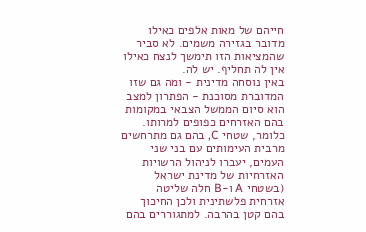חייהם של מאות אלפים כאילו מדובר בגזירה משמים. לא סביר שהמציאות הזו תימשך לנצח כאילו אין לה תחליף. יש לה.
באין נוסחה מדינית - ומה גם שזו המדוברת מסוכנת - הפתרון למצב הוא סיום הממשל הצבאי במקומות בהם האזרחים כפופים למרותו. כלומר, שטחי C, בהם גם מתרחשים מרבית העימותים עם בני שני העמים, יעברו לניהול הרשויות האזרחיות של מדינת ישראל (בשטחי A ו-B חלה שליטה אזרחית פלשתינית ולכן החיכוך בהם קטן בהרבה. למתגוררים בהם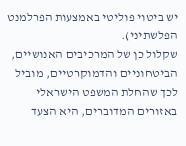יש ביטוי פוליטי באמצעות הפרלמנט הפלשתיני).
שקלול כן של המרכיבים האנושיים, הביטחוניים והדמוקרטיים, מוביל לכך שהחלת המשפט הישראלי באזורים המדוברים, היא הצעד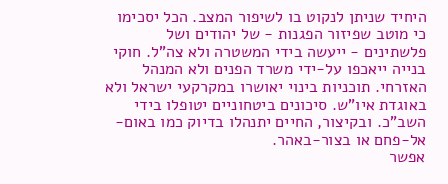היחיד שניתן לנקוט בו לשיפור המצב. הכל יסכימו כי מוטב שפיזור הפגנות - של יהודים ושל פלשתינים - ייעשה בידי המשטרה ולא צה"ל. חוקי בנייה ייאכפו על-ידי משרד הפנים ולא המנהל האזרחי. תוכניות בינוי יאושרו במקרקעי ישראל ולא באוגדת איו"ש. סיכונים ביטחוניים יטופלו בידי השב"כ. ובקיצור, החיים יתנהלו בדיוק כמו באום-אל-פחם או בצור-באהר.
אפשר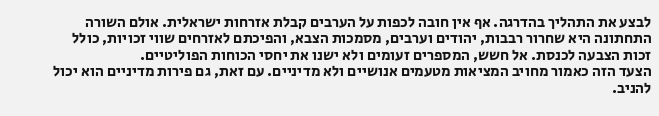לבצע את התהליך בהדרגה. אף אין חובה לכפות על הערבים קבלת אזרחות ישראלית. אולם השורה התחתונה היא שחרור רבבות, יהודים וערבים, מסמכות הצבא, והפיכתם לאזרחים שווי זכויות, כולל
זכות הצבעה לכנסת. אל חשש, המספרים זעומים ולא ישנו את יחסי הכוחות הפוליטיים.
הצעד הזה כאמור מחויב המציאות מטעמים אנושיים ולא מדיניים. עם זאת, גם פירות מדיניים הוא יכול להניב.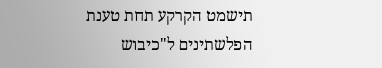תישמט הקרקע תחת טענת הפלשתינים ל"כיבוש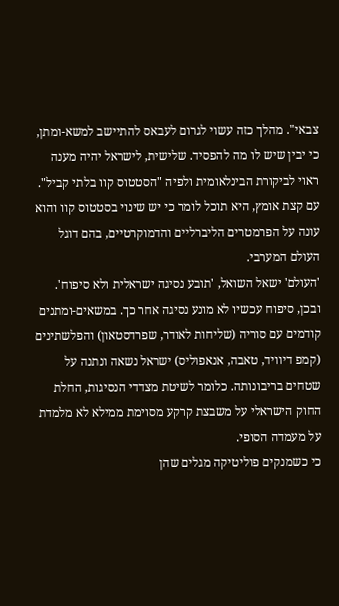צבאי". מהלך כזה עשוי לגרום לעבאס להתיישב למשא-ומתן, כי יבין שיש לו מה להפסיד. שלישית, לישראל יהיה מענה ראוי לביקורת הבינלאומית ולפיה "הסטטוס קוו בלתי קביל". עם קצת אומץ, היא תוכל לומר כי יש שינוי בסטטוס קוו והוא עונה על הפרמטרים הליברליים והדמוקרטיים, בהם דוגל העולם המערבי.
'העולם' ישאל השואל, 'תובע נסיגה ישראלית ולא סיפוח'. ובכן, סיפוח עכשיו לא מונע נסיגה אחר כך. במשאים-ומתנים קודמים עם סוריה (שליחות לאודר, שפרדסטאון) והפלשתינים (קמפ דיוויד, טאבה, אנאפוליס) ישראל נשאה ונתנה על שטחים בריבונותה. כלומר לשיטת מצדדי הנסיגות, החלת החוק הישראלי על משבצת קרקע מסוימת ממילא לא מלמדת על מעמדה הסופי.
כי כשמנקים פוליטיקה מגלים שהן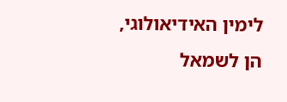לימין האידיאולוגי, הן לשמאל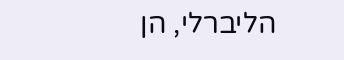הליברלי, הן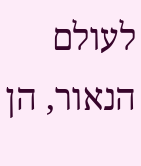לעולם הנאור, הן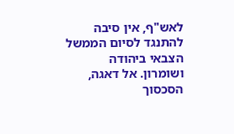לאש"ף, אין סיבה להתנגד לסיום הממשל הצבאי ביהודה ושומרון. אל דאגה, הסכסוך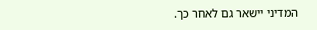המדיני יישאר גם לאחר כך.